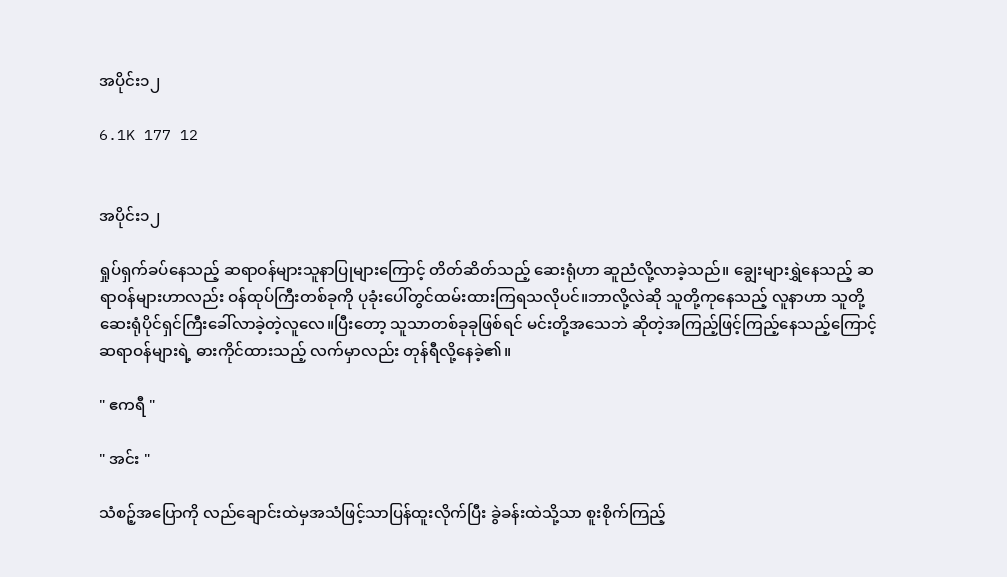အပိုင်း၁၂

6.1K 177 12


အပိုင်း၁၂

ရှုပ်ရှက်ခပ်နေသည့် ဆရာဝန်များသူနာပြုများကြောင့် တိတ်ဆိတ်သည့် ဆေးရုံဟာ ဆူညံလို့လာခဲ့သည်။ ချွေးများရွှဲနေသည့် ဆရာဝန်များဟာလည်း ဝန်ထုပ်ကြီးတစ်ခုကို ပုခုံးပေါ်တွင်ထမ်းထားကြရသလိုပင်။ဘာလို့လဲဆို သူတို့ကုနေသည့် လူနာဟာ သူတို့ဆေးရုံပိုင်ရှင်ကြီးခေါ်လာခဲ့တဲ့လူလေ။ပြီးတော့ သူသာတစ်ခုခုဖြစ်ရင် မင်းတို့အသေဘဲ ဆိုတဲ့အကြည့်ဖြင့်ကြည့်နေသည့်ကြောင့် ဆရာဝန်များရဲ့ ဓားကိုင်ထားသည့် လက်မှာလည်း တုန်ရီလို့နေခဲ့၏။

" ဧကရီ "

" အင်း "

သံစဉ့်အပြောကို လည်ချောင်းထဲမှအသံဖြင့်သာပြန်ထူးလိုက်ပြီး ခွဲခန်းထဲသို့သာ စူးစိုက်ကြည့်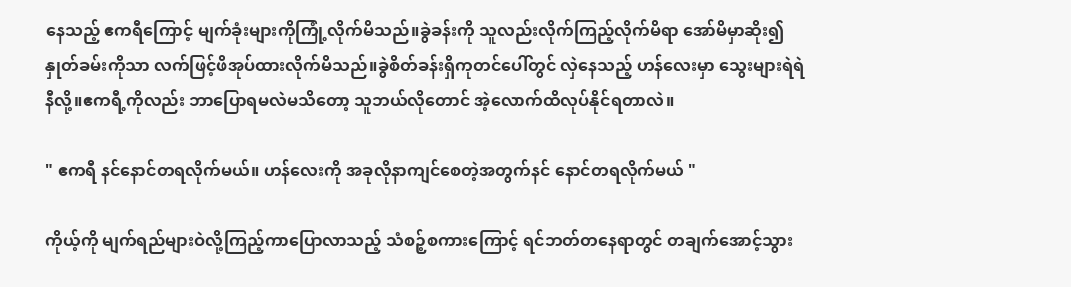နေသည့် ဧကရီကြောင့် မျက်ခုံးများကိုကြုံ့လိုက်မိသည်။ခွဲခန်းကို သူလည်းလိုက်ကြည့်လိုက်မိရာ အော်မိမှာဆိုး၍ နှုတ်ခမ်းကိုသာ လက်ဖြင့်ဖိအုပ်ထားလိုက်မိသည်။ခွဲစိတ်ခန်းရှိကုတင်ပေါ်တွင် လှဲနေသည့် ဟန်လေးမှာ သွေးများရဲရဲနီလို့။ဧကရီ့ကိုလည်း ဘာပြောရမလဲမသိတော့ သူဘယ်လိုတောင် အဲ့လောက်ထိလုပ်နိုင်ရတာလဲ။

" ဧကရီ နင်နောင်တရလိုက်မယ်။ ဟန်လေးကို အခုလိုနာကျင်စေတဲ့အတွက်နင် နောင်တရလိုက်မယ် "

ကိုယ့်ကို မျက်ရည်များဝဲလို့ကြည့်ကာပြောလာသည့် သံစဉ့်စကားကြောင့် ရင်ဘတ်တနေရာတွင် တချက်အောင့်သွား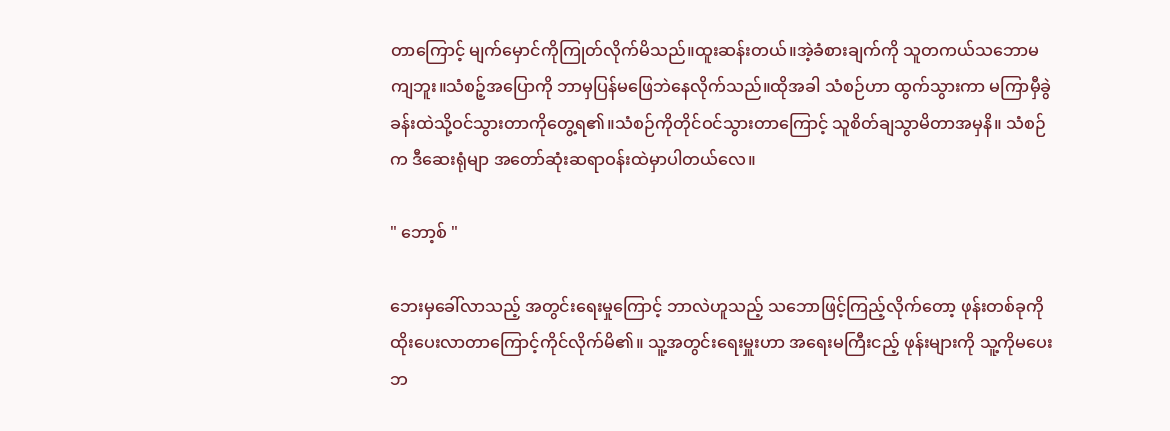တာကြောင့် မျက်မှောင်ကိုကြုတ်လိုက်မိသည်။ထူးဆန်းတယ်။အဲ့ခံစားချက်ကို သူတကယ်သဘောမကျဘူး။သံစဉ့်အပြောကို ဘာမှပြန်မဖြေဘဲနေလိုက်သည်။ထိုအခါ သံစဉ်ဟာ ထွက်သွားကာ မကြာမှီခွဲခန်းထဲသို့ဝင်သွားတာကိုတွေ့ရ၏။သံစဉ်ကိုတိုင်ဝင်သွားတာကြောင့် သူစိတ်ချသွာမိတာအမှနိ။ သံစဉ်က ဒီဆေးရုံမျာ အတော်ဆုံးဆရာဝန်းထဲမှာပါတယ်လေ။

" ဘော့စ် "

ဘေးမှခေါ်လာသည့် အတွင်းရေးမှုကြောင့် ဘာလဲဟူသည့် သဘောဖြင့်ကြည့်လိုက်တော့ ဖုန်းတစ်ခုကိုထိုးပေးလာတာကြောင့်ကိုင်လိုက်မိ၏။ သူ့အတွင်းရေးမှူးဟာ အရေးမကြီးငည့် ဖုန်းများကို သူ့ကိုမပေးဘ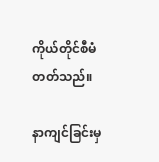ကိုယ်တိုင်စီမံတတ်သည်။

နာကျင်ခြင်းမှ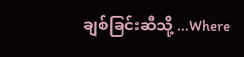ချစ်ခြင်းဆီသို့ ...Where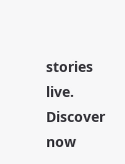stories live. Discover now